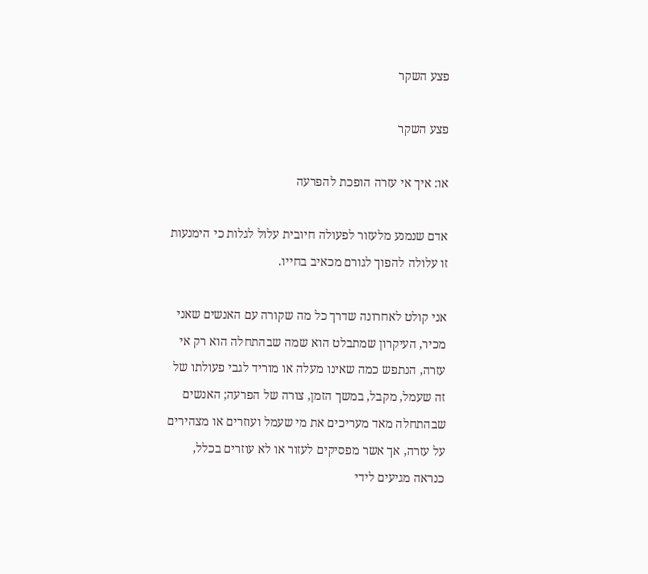פצע השקר

פצע השקר

או: איך אי עזרה הופכת להפרעה

אדם שנמנע מלעזור לפעולה חיובית עלול לגלות כי הימנעות זו עלולה להפוך לגורם מכאיב בחייו.

אני קולט לאחרונה שדרך כל מה שקורה עם האנשים שאני מכיר, העיקרון שמתבלט הוא שמה שבהתחלה הוא רק אי עזרה, הנתפש כמה שאינו מעלה או מוריד לגבי פעולתו של זה שעמל, מקבל, במשך הזמן, צורה של הפרעה; האנשים שבהתחלה מאד מעריכים את מי שעמל ועוזרים או מצהירים על עזרה, אך אשר מפסיקים לעזור או לא עוזרים בכלל, כנראה מגיעים לידי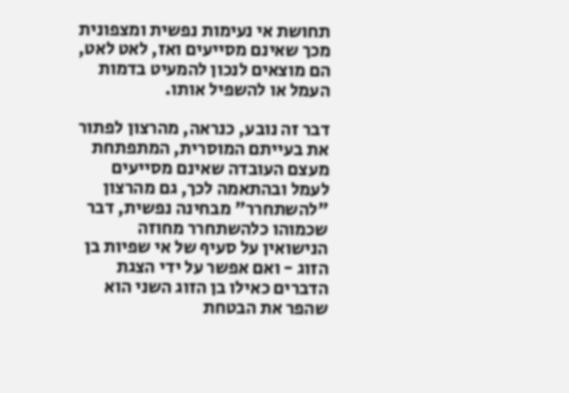תחושת אי נעימות נפשית ומצפונית מכך שאינם מסייעים ואז, לאט לאט, הם מוצאים לנכון להמעיט בדמות העמל או להשפיל אותו.

דבר זה נובע, כנראה, מהרצון לפתור את בעייתם המוסרית, המתפתחת מעצם העובדה שאינם מסייעים לעמל ובהתאמה לכך, גם מהרצון "להשתחרר" מבחינה נפשית, דבר שכמוהו כלהשתחרר מחוזה הנישואין על סעיף של אי שפיות בן הזוג - ואם אפשר על ידי הצגת הדברים כאילו בן הזוג השני הוא שהפר את הבטחת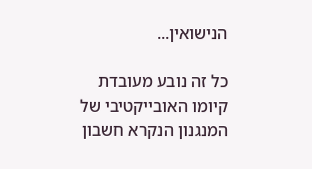הנישואין...

כל זה נובע מעובדת קיומו האובייקטיבי של המנגנון הנקרא חשבון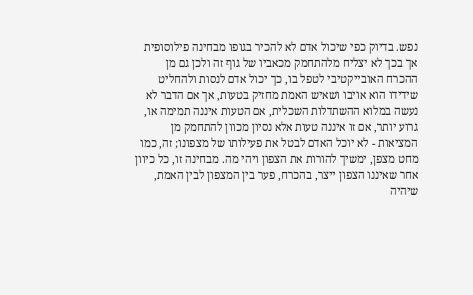נפש. בדיוק כפי שיכול אדם לא להכיר בגופו מבחינה פילוסופית אך בכך לא יצליח מלהתחמק מכאביו של גוף זה ולכן גם מן ההכרח האובייקטיבי לטפל בו, כך יכול אדם לנסות ולהחליט שידידו הוא אויבו ושאיש האמת מחזיק בטעות, אך אם הדבר לא נעשה במלוא ההשתדלות השכלית, אם הטעות איננה תמימה או, גרוע יותר, אם זו איננה טעות אלא נסיון מכוון להתחמק מן המציאות - לא יוכל האדם לבטל את פעילותו של מצפונו; זה, כמו מחט מצפן, ימשיך להורות את הצפון ויהי מה. מבחינה זו, כל כיוון אחר שאיננו הצפון ייצר, בהכרח, פער בין המצפון לבין האמת, שיהיה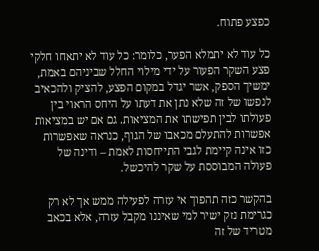כפצע פתוח.

כל עוד לא יתמלא הפער, כלומר: כל עוד לא יתאחו חלקי פצע השקר הפעור על ידי מילוי החלל שביניהם באמת, ימשיך הספק, אשר יגדל במקום הפצע, להציק ולהכאיב לנפשו של זה שלא נתן את דעתו על היחס הראוי בין פעולתו לבין תפישתו את המציאות. גם אם יש במציאות אפשרות להתעלם מכאבו של הגוף, כנראה שאפשרות כזו אינה קיימת לגבי התייחסות לאמת – ודינה של פעולה המבוססת על שקר להיכשל.

בהקשר כזה תהפוך אי עזרה לפעילה ממש אך לא רק כגרימת נזק ישיר למי שאיננו מקבל עזרה, אלא בכאב מטריד של זה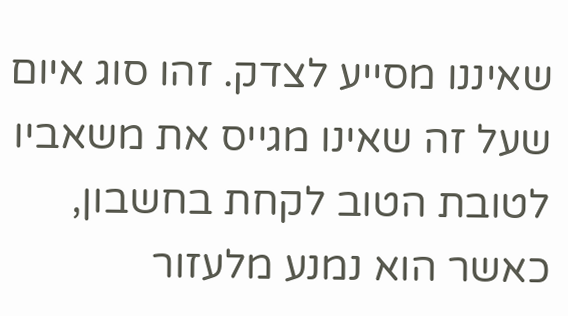שאיננו מסייע לצדק. זהו סוג איום שעל זה שאינו מגייס את משאביו לטובת הטוב לקחת בחשבון, כאשר הוא נמנע מלעזור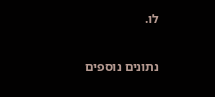לו.

נתונים נוספים